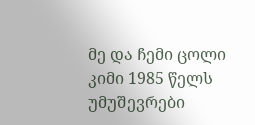მე და ჩემი ცოლი კიმი 1985 წელს უმუშევრები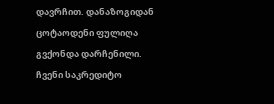დავრჩით. დანაზოგიდან ცოტაოდენი ფულიღა გვქონდა დარჩენილი. ჩვენი საკრედიტო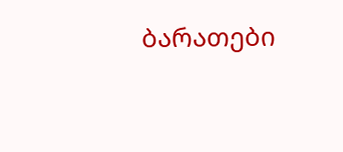ბარათები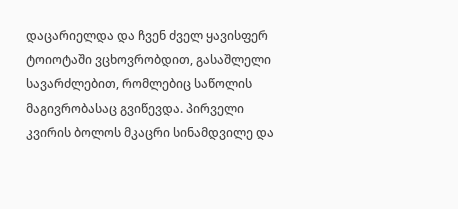დაცარიელდა და ჩვენ ძველ ყავისფერ ტოიოტაში ვცხოვრობდით, გასაშლელი სავარძლებით, რომლებიც საწოლის მაგივრობასაც გვიწევდა. პირველი კვირის ბოლოს მკაცრი სინამდვილე და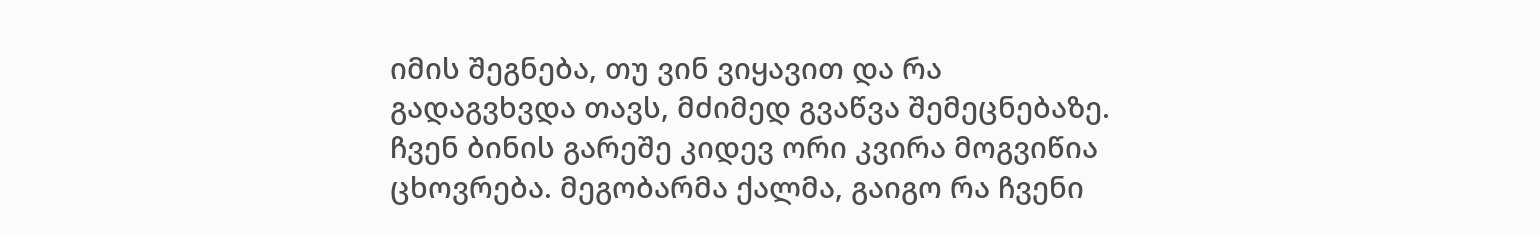იმის შეგნება, თუ ვინ ვიყავით და რა გადაგვხვდა თავს, მძიმედ გვაწვა შემეცნებაზე.
ჩვენ ბინის გარეშე კიდევ ორი კვირა მოგვიწია ცხოვრება. მეგობარმა ქალმა, გაიგო რა ჩვენი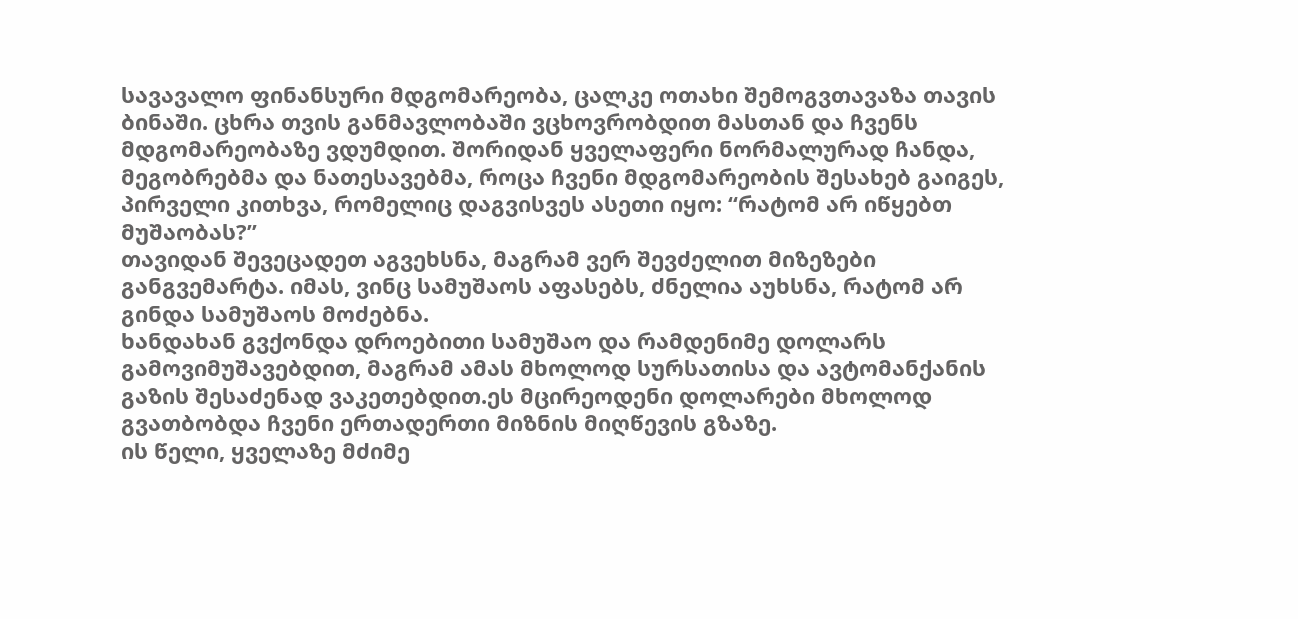სავავალო ფინანსური მდგომარეობა, ცალკე ოთახი შემოგვთავაზა თავის ბინაში. ცხრა თვის განმავლობაში ვცხოვრობდით მასთან და ჩვენს მდგომარეობაზე ვდუმდით. შორიდან ყველაფერი ნორმალურად ჩანდა, მეგობრებმა და ნათესავებმა, როცა ჩვენი მდგომარეობის შესახებ გაიგეს, პირველი კითხვა, რომელიც დაგვისვეს ასეთი იყო: “რატომ არ იწყებთ მუშაობას?”
თავიდან შევეცადეთ აგვეხსნა, მაგრამ ვერ შევძელით მიზეზები განგვემარტა. იმას, ვინც სამუშაოს აფასებს, ძნელია აუხსნა, რატომ არ გინდა სამუშაოს მოძებნა.
ხანდახან გვქონდა დროებითი სამუშაო და რამდენიმე დოლარს გამოვიმუშავებდით, მაგრამ ამას მხოლოდ სურსათისა და ავტომანქანის გაზის შესაძენად ვაკეთებდით.ეს მცირეოდენი დოლარები მხოლოდ გვათბობდა ჩვენი ერთადერთი მიზნის მიღწევის გზაზე.
ის წელი, ყველაზე მძიმე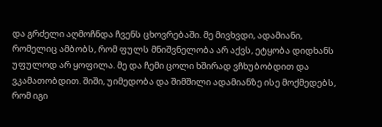და გრძელი აღმოჩნდა ჩვენს ცხოვრებაში. მე მივხვდი, ადამიანი, რომელიც ამბობს, რომ ფულს მნიშვნელობა არ აქვს, ეტყობა დიდხანს უფულოდ არ ყოფილა. მე და ჩემი ცოლი ხშირად ვჩხუბობდით და ვკამათობდით. შიში, უიმედობა და შიმშილი ადამიანზე ისე მოქმედებს, რომ იგი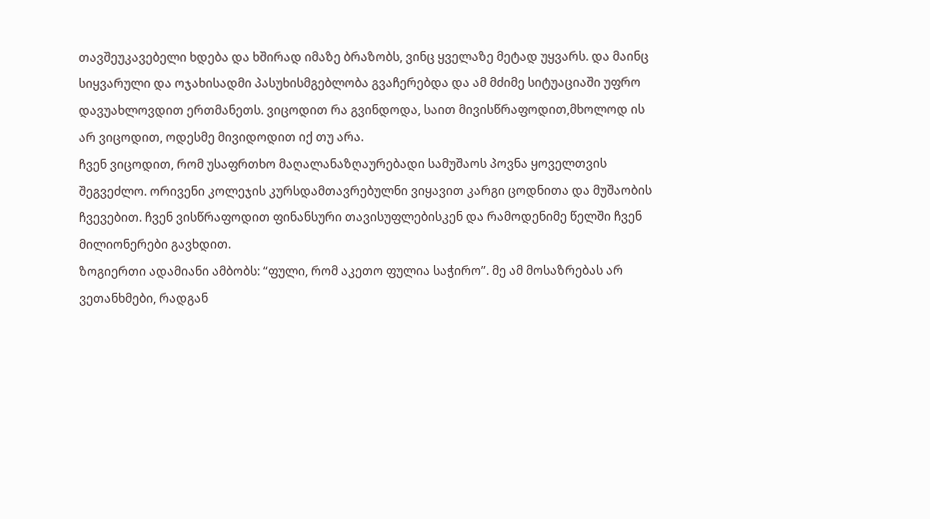თავშეუკავებელი ხდება და ხშირად იმაზე ბრაზობს, ვინც ყველაზე მეტად უყვარს. და მაინც სიყვარული და ოჯახისადმი პასუხისმგებლობა გვაჩერებდა და ამ მძიმე სიტუაციაში უფრო დავუახლოვდით ერთმანეთს. ვიცოდით რა გვინდოდა, საით მივისწრაფოდით,მხოლოდ ის არ ვიცოდით, ოდესმე მივიდოდით იქ თუ არა.
ჩვენ ვიცოდით, რომ უსაფრთხო მაღალანაზღაურებადი სამუშაოს პოვნა ყოველთვის შეგვეძლო. ორივენი კოლეჯის კურსდამთავრებულნი ვიყავით კარგი ცოდნითა და მუშაობის ჩვევებით. ჩვენ ვისწრაფოდით ფინანსური თავისუფლებისკენ და რამოდენიმე წელში ჩვენ მილიონერები გავხდით.
ზოგიერთი ადამიანი ამბობს: “ფული, რომ აკეთო ფულია საჭირო”. მე ამ მოსაზრებას არ ვეთანხმები, რადგან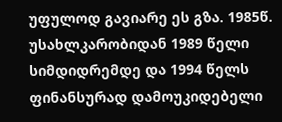უფულოდ გავიარე ეს გზა. 1985წ. უსახლკარობიდან 1989 წელი სიმდიდრემდე და 1994 წელს ფინანსურად დამოუკიდებელი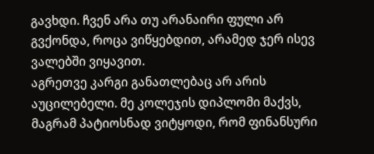გავხდი. ჩვენ არა თუ არანაირი ფული არ გვქონდა, როცა ვიწყებდით, არამედ ჯერ ისევ ვალებში ვიყავით.
აგრეთვე კარგი განათლებაც არ არის აუცილებელი. მე კოლეჯის დიპლომი მაქვს, მაგრამ პატიოსნად ვიტყოდი, რომ ფინანსური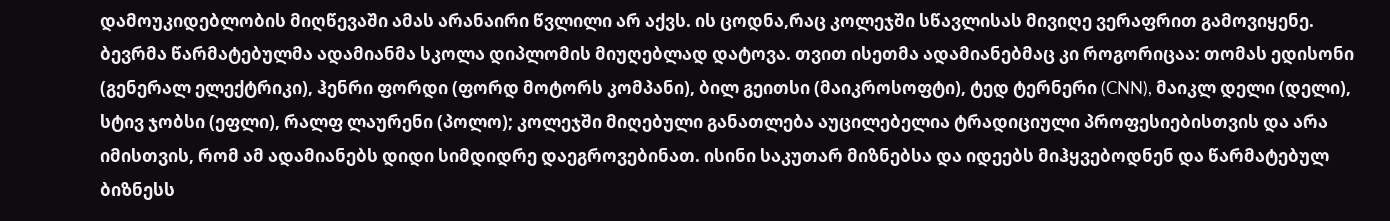დამოუკიდებლობის მიღწევაში ამას არანაირი წვლილი არ აქვს. ის ცოდნა,რაც კოლეჯში სწავლისას მივიღე ვერაფრით გამოვიყენე.
ბევრმა წარმატებულმა ადამიანმა სკოლა დიპლომის მიუღებლად დატოვა. თვით ისეთმა ადამიანებმაც კი როგორიცაა: თომას ედისონი (გენერალ ელექტრიკი), ჰენრი ფორდი (ფორდ მოტორს კომპანი), ბილ გეითსი (მაიკროსოფტი), ტედ ტერნერი (CNN), მაიკლ დელი (დელი), სტივ ჯობსი (ეფლი), რალფ ლაურენი (პოლო); კოლეჯში მიღებული განათლება აუცილებელია ტრადიციული პროფესიებისთვის და არა იმისთვის, რომ ამ ადამიანებს დიდი სიმდიდრე დაეგროვებინათ. ისინი საკუთარ მიზნებსა და იდეებს მიჰყვებოდნენ და წარმატებულ ბიზნესს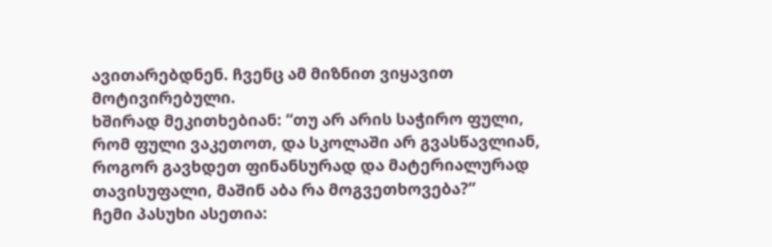ავითარებდნენ. ჩვენც ამ მიზნით ვიყავით მოტივირებული.
ხშირად მეკითხებიან: “თუ არ არის საჭირო ფული, რომ ფული ვაკეთოთ, და სკოლაში არ გვასწავლიან, როგორ გავხდეთ ფინანსურად და მატერიალურად თავისუფალი, მაშინ აბა რა მოგვეთხოვება?”
ჩემი პასუხი ასეთია: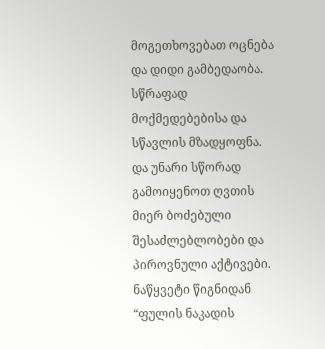მოგეთხოვებათ ოცნება და დიდი გამბედაობა. სწრაფად მოქმედებებისა და სწავლის მზადყოფნა. და უნარი სწორად გამოიყენოთ ღვთის მიერ ბოძებული შესაძლებლობები და პიროვნული აქტივები.
ნაწყვეტი წიგნიდან “ფულის ნაკადის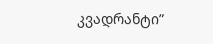კვადრანტი”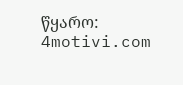წყარო: 4motivi.com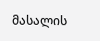მასალის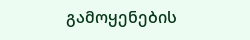გამოყენების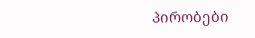პირობები